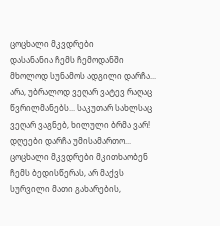ცოცხალი მკვდრები
დასანანია ჩემს ჩემოდანში მხოლოდ სუნამოს ადგილი დარჩა... არა, უბრალოდ ვეღარ ვატევ რაღაც წვრილმანებს... საკუთარ სახლსაც ვეღარ ვაგნებ, ხილული ბრმა ვარ! დღეები დარჩა უმისამართო... ცოცხალი მკვდრები მკითხაობენ ჩემს ბედისწერას, არ მაქვს სურვილი მათი გახარების,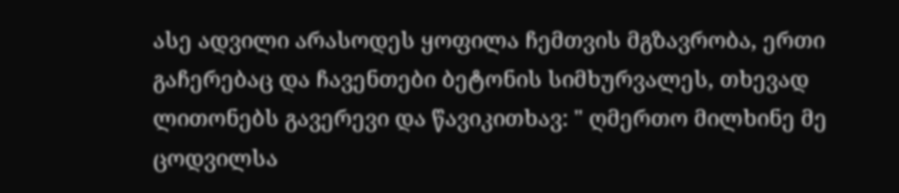ასე ადვილი არასოდეს ყოფილა ჩემთვის მგზავრობა, ერთი გაჩერებაც და ჩავენთები ბეტონის სიმხურვალეს, თხევად ლითონებს გავერევი და წავიკითხავ: " ღმერთო მილხინე მე ცოდვილსა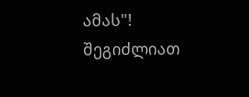ამას"!
შეგიძლიათ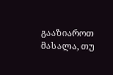გააზიაროთ მასალა, თუ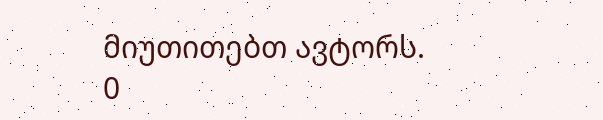მიუთითებთ ავტორს.
0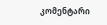კომენტარი